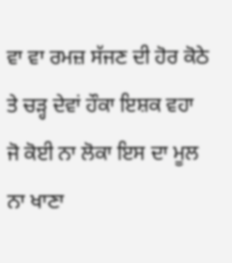ਵਾ ਵਾ ਰਮਜ਼ ਸੱਜਣ ਦੀ ਹੋਰ ਕੋਠੇ ਤੇ ਚੜ੍ਹ ਦੇਵਾਂ ਹੌਕਾ ਇਸ਼ਕ ਵਹਾ ਜੋ ਕੋਈ ਨਾ ਲੋਕਾ ਇਸ ਦਾ ਮੂਲ ਨਾ ਖਾਣਾ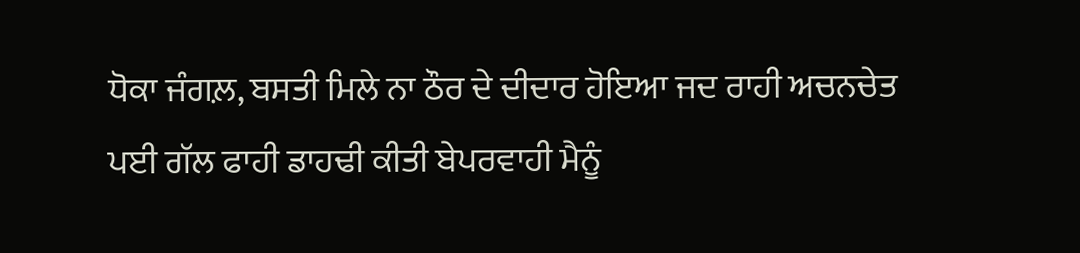ਧੋਕਾ ਜੰਗਲ਼, ਬਸਤੀ ਮਿਲੇ ਨਾ ਠੌਰ ਦੇ ਦੀਦਾਰ ਹੋਇਆ ਜਦ ਰਾਹੀ ਅਚਨਚੇਤ ਪਈ ਗੱਲ ਫਾਹੀ ਡਾਹਢੀ ਕੀਤੀ ਬੇਪਰਵਾਹੀ ਮੈਨੂੰ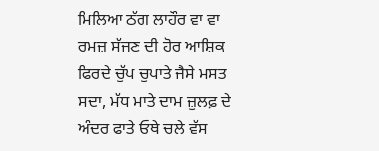ਮਿਲਿਆ ਠੱਗ ਲਾਹੌਰ ਵਾ ਵਾ ਰਮਜ਼ ਸੱਜਣ ਦੀ ਹੋਰ ਆਸ਼ਿਕ ਫਿਰਦੇ ਚੁੱਪ ਚੁਪਾਤੇ ਜੈਸੇ ਮਸਤ ਸਦਾ, ਮੱਧ ਮਾਤੇ ਦਾਮ ਜ਼ੁਲਫ਼ ਦੇ ਅੰਦਰ ਫਾਤੇ ਓਥੇ ਚਲੇ ਵੱਸ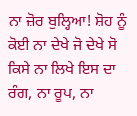ਨਾ ਜ਼ੋਰ ਬੁਲ੍ਹਿਆ! ਸ਼ੋਹ ਨੂੰ ਕੋਈ ਨਾ ਦੇਖੇ ਜੋ ਦੇਖੇ ਸੋ ਕਿਸੇ ਨਾ ਲਿਖੇ ਇਸ ਦਾ ਰੰਗ, ਨਾ ਰੂਪ, ਨਾ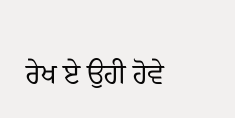ਰੇਖ ਏ ਉਹੀ ਹੋਵੇ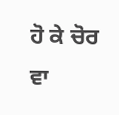ਹੋ ਕੇ ਚੋਰ ਵਾ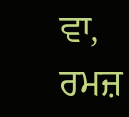ਵਾ, ਰਮਜ਼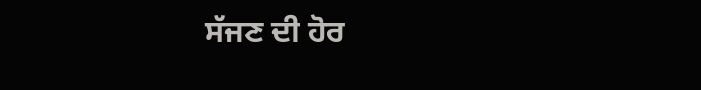ਸੱਜਣ ਦੀ ਹੋਰ